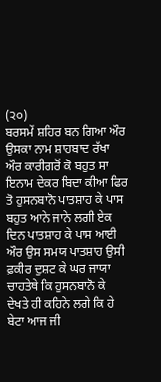(੨੦)
ਬਰਸਮੇਂ ਸ਼ਹਿਰ ਬਨ ਗਿਆ ਔਰ ਉਸਕਾ ਨਾਮ ਸ਼ਾਹਬਾਦ ਰੱਖਾ ਔਰ ਕਾਰੀਗਰੋਂ ਕੋ ਬਹੁਤ ਸਾ ਇਨਾਮ ਦੇਕਰ ਬਿਦਾ ਕੀਆ ਫਿਰ ਤੋ ਹੁਸਨਬਾਨੋ ਪਾਤਸ਼ਾਹ ਕੇ ਪਾਸ ਬਹੁਤ ਆਨੇ ਜਾਨੇ ਲਗੀ ਏਕ ਦਿਨ ਪਾਤਸ਼ਾਹ ਕੇ ਪਾਸ ਆਈ ਔਰ ਉਸ ਸਮਯ ਪਾਤਸ਼ਾਹ ਉਸੀ ਫ਼ਕੀਰ ਦੁਸ਼ਟ ਕੇ ਘਰ ਜਾਯਾ ਚਾਹਤੇਥੇ ਕਿ ਹੁਸਨਬਾਨੋ ਕੇ ਦੇਖਤੇ ਹੀ ਕਹਿਨੇ ਲਗੇ ਕਿ ਹੇ ਬੇਟਾ ਆਜ ਜੀ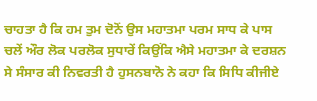ਚਾਹਤਾ ਹੈ ਕਿ ਹਮ ਤੁਮ ਦੋਨੋਂ ਉਸ ਮਹਾਤਮਾ ਪਰਮ ਸਾਧ ਕੇ ਪਾਸ ਚਲੇਂ ਔਰ ਲੋਕ ਪਰਲੋਕ ਸੁਧਾਰੇਂ ਕਿਉਂਕਿ ਐਸੇ ਮਹਾਤਮਾ ਕੇ ਦਰਸ਼ਨ ਸੇ ਸੰਸਾਰ ਕੀ ਨਿਵਰਤੀ ਹੈ ਹੁਸਨਬਾਨੋ ਨੇ ਕਹਾ ਕਿ ਸਿਧਿ ਕੀਜੀਏ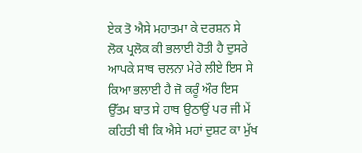ਏਕ ਤੋ ਐਸੇ ਮਹਾਤਮਾ ਕੇ ਦਰਸ਼ਨ ਸੇ ਲੋਕ ਪ੍ਰਲੋਕ ਕੀ ਭਲਾਈ ਹੋਤੀ ਹੈ ਦੁਸਰੇ ਆਪਕੇ ਸਾਥ ਚਲਨਾ ਮੇਰੇ ਲੀਏ ਇਸ ਸੇ ਕਿਆ ਭਲਾਈ ਹੈ ਜੋ ਕਰੂੰ ਔਰ ਇਸ ਉੱਤਮ ਬਾਤ ਸੇ ਹਾਥ ਉਠਾਉਂ ਪਰ ਜੀ ਮੇਂ ਕਹਿਤੀ ਥੀ ਕਿ ਐਸੇ ਮਹਾਂ ਦੁਸ਼ਟ ਕਾ ਮੁੱਖ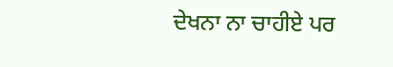ਦੇਖਨਾ ਨਾ ਚਾਹੀਏ ਪਰ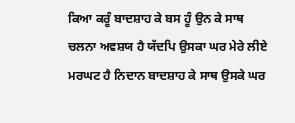ਕਿਆ ਕਰੂੰ ਬਾਦਸ਼ਾਹ ਕੇ ਬਸ ਹੂੰ ਉਨ ਕੇ ਸਾਥ ਚਲਨਾ ਅਵਸ਼ਯ ਹੈ ਯੱਦਪਿ ਉਸਕਾ ਘਰ ਮੇਰੇ ਲੀਏ ਮਰਘਟ ਹੈ ਨਿਦਾਨ ਬਾਦਸ਼ਾਹ ਕੇ ਸਾਥ ਉਸਕੇ ਘਰ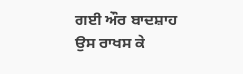ਗਈ ਔਰ ਬਾਦਸ਼ਾਹ ਉਸ ਰਾਖਸ ਕੇ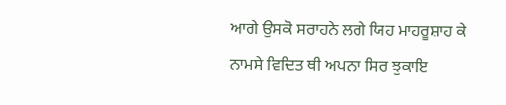ਆਗੇ ਉਸਕੋ ਸਰਾਹਨੇ ਲਗੇ ਯਿਹ ਮਾਹਰੂਸ਼ਾਹ ਕੇ ਨਾਮਸੇ ਵਿਦਿਤ ਥੀ ਅਪਨਾ ਸਿਰ ਝੁਕਾਇ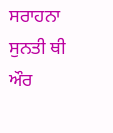ਸਰਾਹਨਾ ਸੁਨਤੀ ਥੀ ਔਰ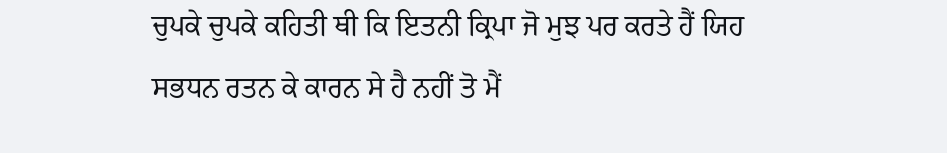ਚੁਪਕੇ ਚੁਪਕੇ ਕਹਿਤੀ ਥੀ ਕਿ ਇਤਨੀ ਕ੍ਰਿਪਾ ਜੋ ਮੁਝ ਪਰ ਕਰਤੇ ਹੈਂ ਯਿਹ ਸਭਧਨ ਰਤਨ ਕੇ ਕਾਰਨ ਸੇ ਹੈ ਨਹੀਂ ਤੋ ਮੈਂ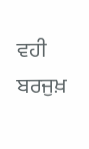ਵਹੀ ਬਰਜੁਖ਼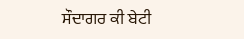ਸੌਦਾਗਰ ਕੀ ਬੇਟੀ